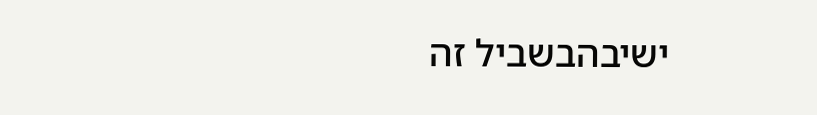ישיבהבשביל זה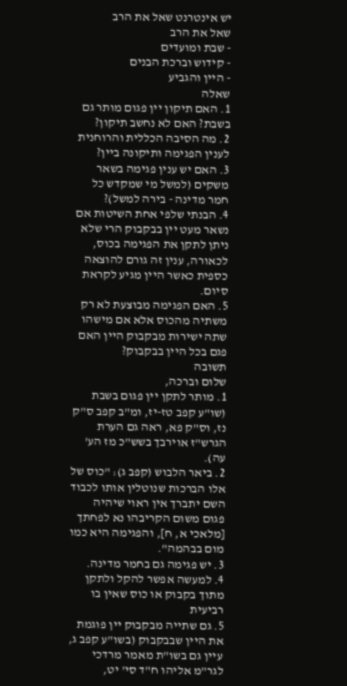יש אינטרנט שאל את הרב
שאל את הרב
- שבת ומועדים
- קידוש וברכת הבנים
- היין והגביע
שאלה
1. האם תיקון יין פגום מותר גם בשבת? האם לא נחשב תיקון?
2. מה הסיבה הכללית והרוחנית לענין הפגימה ותיקונה ביין?
3. האם יש ענין פגימה בשאר משקים (למשל מי שמקדש כל חמר מדינה - בירה למשל)?
4. הבנתי שלפי אחת השיטות אם נשאר מעט יין בבקבוק הרי שלא ניתן לתקן את הפגימה בכוס, לכאורה, ענין זה גורם להוצאה כספית כאשר היין מגיע לקראת סיום.
5. האם הפגימה מבוצעת לא רק משתיה מהכוס אלא אם מישהו שתה ישירות מבקבוק היין האם פגם בכל היין בבקבוק?
תשובה
שלום וברכה,
1. מותר לתקן יין פגום בשבת (שו"ע קפב טז-יז, ומ"ב קפב ס"ק נז, וס"ק פא, ראה גם הערת הגרש"ז אוירבך בשש"כ מז הע' עה).
2. ביאר הלבוש (קפב ג): "כוס של אלו הברכות שנוטלין אותו לכבוד השם יתברך אין ראוי שיהיה פגום משום הקריבהו נא לפחתך [מלאכי א, ח], והפגימה היא כמו מום בבהמה".
3. יש פגימה גם בחמר מדינה.
4. למעשה אפשר להקל ולתקן מתוך בקבוק או כוס שאין בו רביעית
5. גם שתייה מבקבוק יין פוגמת את היין שבבקבוק (בשו"ע קפב ג, עיין גם בשו"ת מאמר מרדכי לגר"מ אליהו ח"ד סי' יט,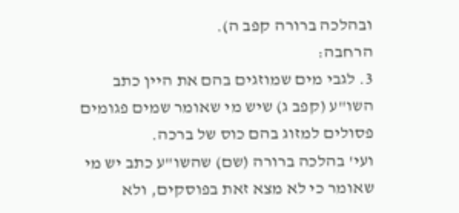ובהלכה ברורה קפב ה).
הרחבה:
3. לגבי מים שמוזגים בהם את היין כתב השו"ע (קפב ג) שיש מי שאומר שמים פגומים פסולים למזוג בהם כוס של ברכה.
ועי' בהלכה ברורה (שם) שהשו"ע כתב יש מי שאומר כי לא מצא זאת בפוסקים, ולא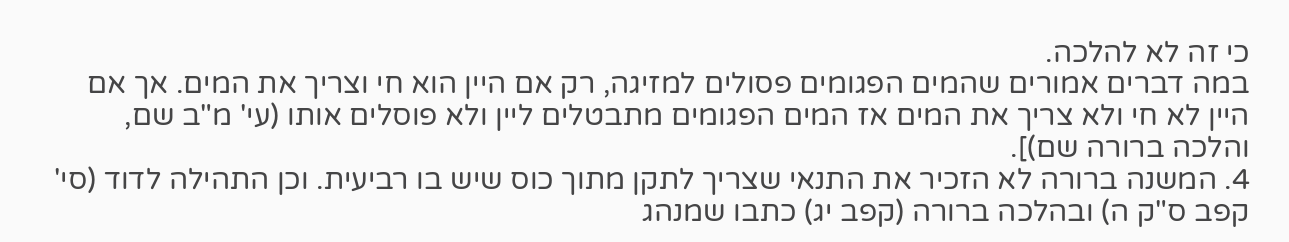כי זה לא להלכה.
במה דברים אמורים שהמים הפגומים פסולים למזיגה, רק אם היין הוא חי וצריך את המים. אך אם היין לא חי ולא צריך את המים אז המים הפגומים מתבטלים ליין ולא פוסלים אותו (עי' מ"ב שם, והלכה ברורה שם)].
4. המשנה ברורה לא הזכיר את התנאי שצריך לתקן מתוך כוס שיש בו רביעית. וכן התהילה לדוד (סי' קפב ס"ק ה) ובהלכה ברורה (קפב יג) כתבו שמנהג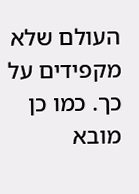העולם שלא מקפידים על כך. כמו כן מובא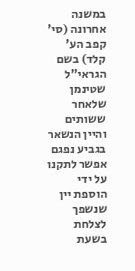במשנה אחרונה (סי' קפב הע' קלד) בשם הגראי"ל שטינמן שלאחר ששותים והיין הנשאר בגביע נפגם אפשר לתקנו על ידי הוספת יין שנשפך לצלחת בשעת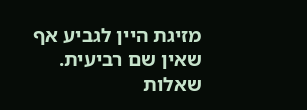מזיגת היין לגביע אף שאין שם רביעית.
שאלות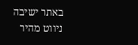באתר ישיבה
ניווט מהיר